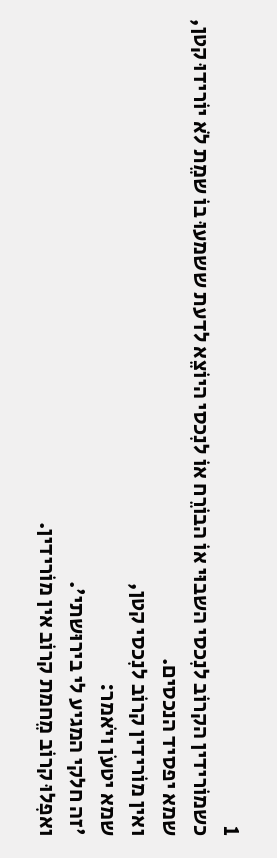1
כשמוֹרידין הקרוֹב לנִכסי השבוּי אוֹ הבוֹרֵח אוֹ לנִכסי היוֹצֵא לדעת ששמעוּ בוֹ שמֵת לֹא יוֹרידוּ קטן,
שמא יפסיד הנכסים.
ואין מוֹרידין קרוֹב לנִכסי קטן,
שמא יטעֹן ויֹאמר:
'זה חלקי המגיע לי בירוּשתי'.
ואפִלוּ קרוֹב מֵחמת קרוֹב אין מוֹרידין.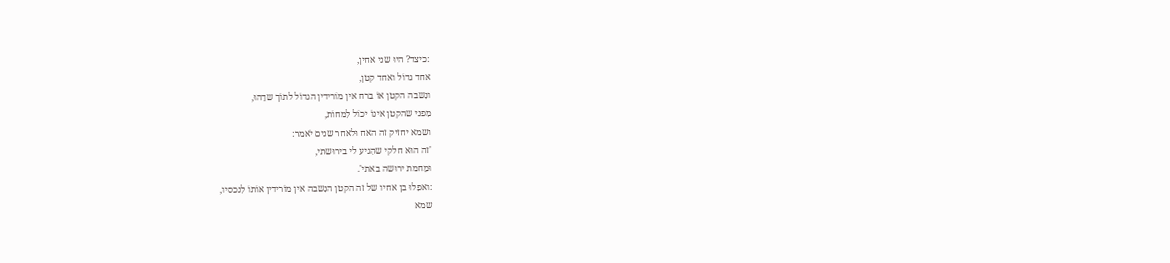:כיצד? היוּ שני אחין,
אחד גדוֹל ואחד קטן,
ונִשבה הקטן אוֹ ברח אין מוֹרידין הגדוֹל לתוֹך שדֵהוּ,
מִפני שהקטן אינוֹ יכוֹל לִמחוֹת,
ושמא יחזיק זה האח וּלאחר שנים יֹאמר:
'זה הוּא חלקי שהִגיע לי בירוּשתי,
וּמֵחמת ירוּשה באתי'.
:ואפִלוּ בן אחיו של זה הקטן הנִשבה אין מוֹרידין אוֹתוֹ לִנכסיו,
שמא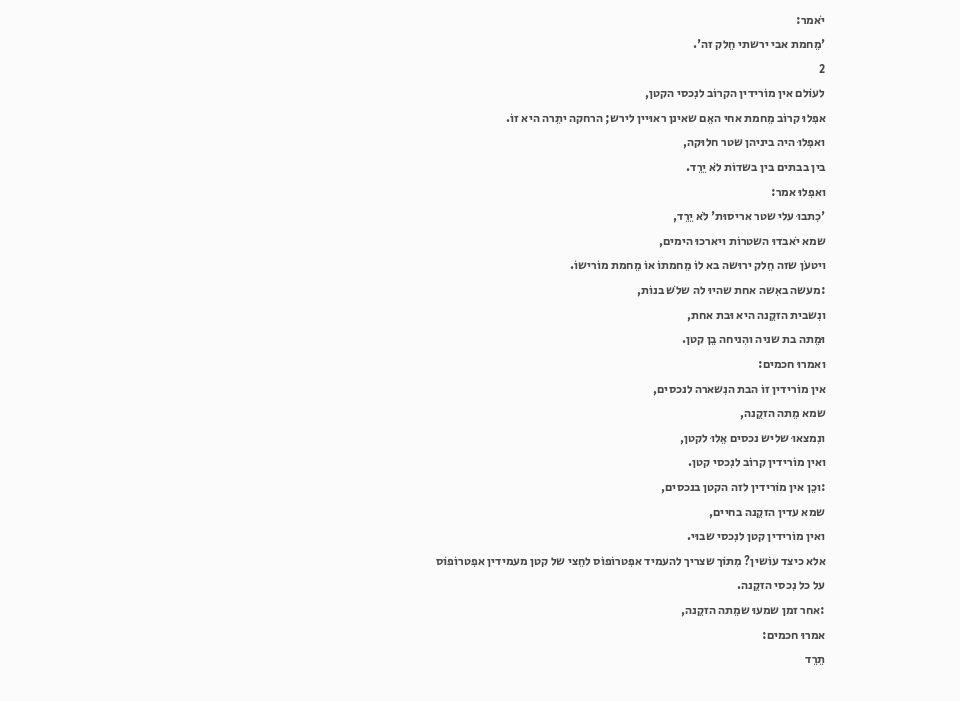יֹאמר:
'מֵחמת אבי ירשתי חֵלק זה'.
2
לעוֹלם אין מוֹרידין הקרוֹב לנִכסי הקטן,
אפִלוּ קרוֹב מֵחמת אחי האֵם שאינן ראוּיין לירש; הרחקה יתֵרה היא זוֹ.
ואפִלוּ היה ביניהן שטר חלוּקה,
בין בבתים בין בשדוֹת לֹא יֵרֵד.
ואפִלוּ אמר:
'כִתבוּ עלי שטר אריסוּת' לֹא יֵרֵד,
שמא יֹאבדוּ השטרוֹת ויארכוּ הימים,
ויטעֹן שזה חֵלק ירוּשה בא לוֹ מֵחמתוֹ אוֹ מֵחמת מוֹרישוֹ.
:מעשה באִשה אחת שהיוּ לה שלֹש בנוֹת,
ונִשבית הזקֵנה היא וּבת אחת,
וּמֵתה בת שניה והִניחה בֵן קטן.
ואמרוּ חכמים:
אין מוֹרידין זוֹ הבת הנִשארה לנכסים,
שמא מֵתה הזקֵנה,
ונִמצאוּ שליש נכסים אֵלוּ לקטן,
ואין מוֹרידין קרוֹב לנִכסי קטן.
:וכֵן אין מוֹרידין לזה הקטן בנכסים,
שמא עדין הזקֵנה בחיים,
ואין מוֹרידין קטן לנִכסי שבוּי.
אלא כיצד עוֹשין? מִתוֹך שצריך להעמיד אפִטרוֹפוֹס לחֵצי של קטן מעמידין אפִטרוֹפוֹס על כל נִכסי הזקֵנה.
:אחר זמן שמעוּ שמֵתה הזקֵנה,
אמרוּ חכמים:
תֵרֵד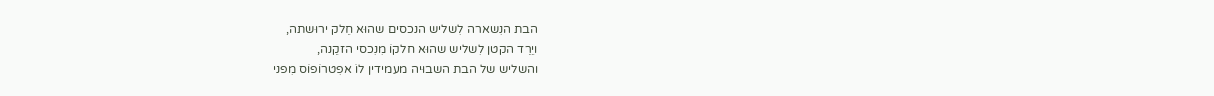הבת הנִשארה לִשליש הנכסים שהוּא חֵלק ירוּשתה,
ויֵרֵד הקטן לִשליש שהוּא חלקוֹ מִנִכסי הזקֵנה,
והשליש של הבת השבוּיה מעמידין לוֹ אפִטרוֹפוֹס מִפני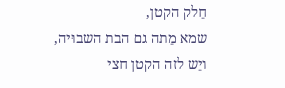חֵלק הקטן,
שמא מֵתה גם הבת השבוּיה,
ויֵש לזה הקטן חצי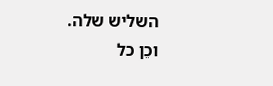השליש שלה.
וכֵן כל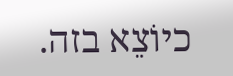כיוֹצֵא בזה.